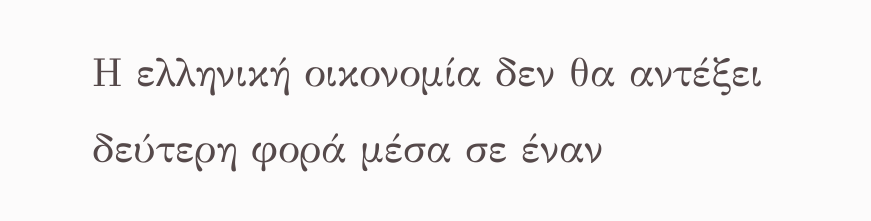Η ελληνική οικονομία δεν θα αντέξει δεύτερη φορά μέσα σε έναν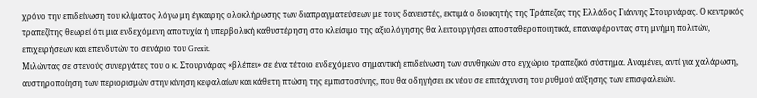χρόνο την επιδείνωση του κλίματος λόγω μη έγκαιρης ολοκλήρωσης των διαπραγματεύσεων με τους δανειστές, εκτιμά ο διοικητής της Τράπεζας της Ελλάδος Γιάννης Στουρνάρας. Ο κεντρικός τραπεζίτης θεωρεί ότι μια ενδεχόμενη αποτυχία ή υπερβολική καθυστέρηση στο κλείσιμο της αξιολόγησης θα λειτουργήσει αποσταθεροποιητικά, επαναφέροντας στη μνήμη πολιτών, επιχειρήσεων και επενδυτών το σενάριο του Grexit.
Μιλώντας σε στενούς συνεργάτες του ο κ. Στουρνάρας «βλέπει» σε ένα τέτοιο ενδεχόμενο σημαντική επιδείνωση των συνθηκών στο εγχώριο τραπεζικό σύστημα. Αναμένει, αντί για χαλάρωση, αυστηροποίηση των περιορισμών στην κίνηση κεφαλαίων και κάθετη πτώση της εμπιστοσύνης, που θα οδηγήσει εκ νέου σε επιτάχυνση του ρυθμού αύξησης των επισφαλειών.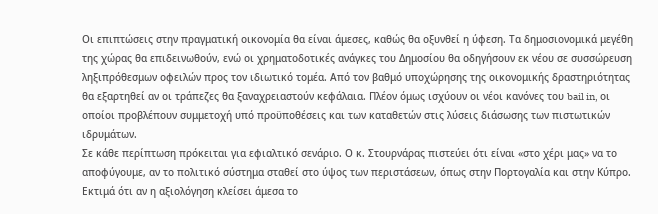Οι επιπτώσεις στην πραγματική οικονομία θα είναι άμεσες, καθώς θα οξυνθεί η ύφεση. Τα δημοσιονομικά μεγέθη της χώρας θα επιδεινωθούν, ενώ οι χρηματοδοτικές ανάγκες του Δημοσίου θα οδηγήσουν εκ νέου σε συσσώρευση ληξιπρόθεσμων οφειλών προς τον ιδιωτικό τομέα. Από τον βαθμό υποχώρησης της οικονομικής δραστηριότητας θα εξαρτηθεί αν οι τράπεζες θα ξαναχρειαστούν κεφάλαια. Πλέον όμως ισχύουν οι νέοι κανόνες του bail in, οι οποίοι προβλέπουν συμμετοχή υπό προϋποθέσεις και των καταθετών στις λύσεις διάσωσης των πιστωτικών ιδρυμάτων.
Σε κάθε περίπτωση πρόκειται για εφιαλτικό σενάριο. Ο κ. Στουρνάρας πιστεύει ότι είναι «στο χέρι μας» να το αποφύγουμε, αν το πολιτικό σύστημα σταθεί στο ύψος των περιστάσεων, όπως στην Πορτογαλία και στην Κύπρο. Εκτιμά ότι αν η αξιολόγηση κλείσει άμεσα το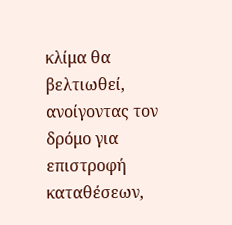κλίμα θα βελτιωθεί, ανοίγοντας τον δρόμο για επιστροφή καταθέσεων,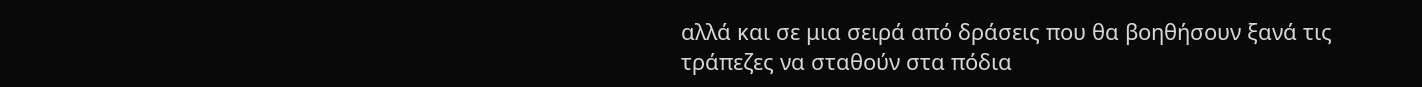αλλά και σε μια σειρά από δράσεις που θα βοηθήσουν ξανά τις τράπεζες να σταθούν στα πόδια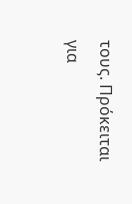τους. Πρόκειται για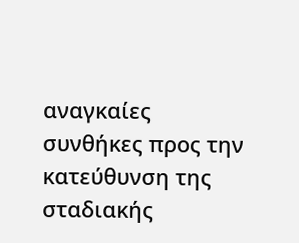αναγκαίες συνθήκες προς την κατεύθυνση της σταδιακής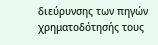διεύρυνσης των πηγών χρηματοδότησής τους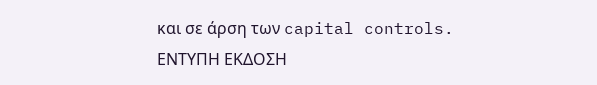και σε άρση των capital controls.
ΕΝΤΥΠΗ ΕΚΔΟΣΗ